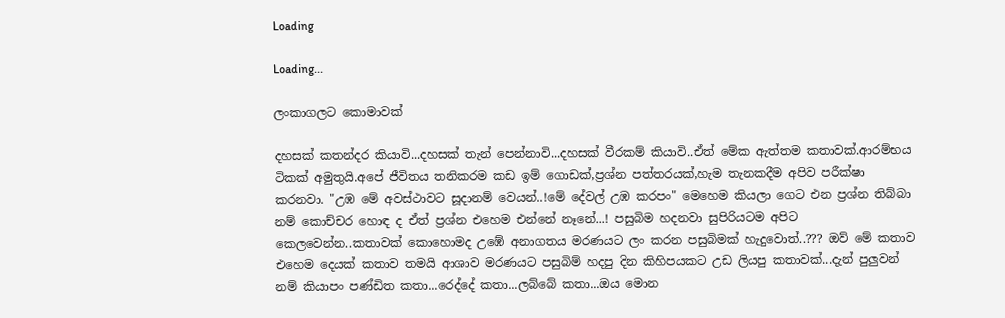Loading

Loading...

ලංකාගලට කොමාවක්

දහසක් කතන්දර කියාවි...දහසක් තැන් පෙන්නාවි...දහසක් වීරකම් කියාවි..ඒත් මේක ඇත්තම කතාවක්.ආරම්භය ටිකක් අමුතුයි.අපේ ජීවිතය තනිකරම කඩ ඉම් ගොඩක්,ප්‍රශ්න පත්තරයක්,හැම තැනකදීම අපිව පරීක්ෂා කරනවා. "උඹ මේ අවස්ථාවට සූදානම් වෙයන්..!මේ දේවල් උඹ කරපං" මෙහෙම කියලා ගෙට එන ප්‍රශ්න තිබ්බා නම් කොච්චර හොඳ ද ඒත් ප්‍රශ්න එහෙම එන්නේ නෑනේ...! පසුබිම හදනවා සුපිරියටම අපිට කෙලවෙන්න..කතාවක් කොහොමද උඹේ අනාගතය මරණයට ලං කරන පසුබිමක් හැදුවොත්..??? ඔව් මේ කතාව එහෙම දෙයක් කතාව තමයි ආශාව මරණයට පසුබිම් හදපු දින කිහිපයකට උඩ ලියපු කතාවක්...දැන් පුලුවන් නම් කියාපං පණ්ඩිත කතා...රෙද්දේ කතා...ලබ්බේ කතා...ඔය මොන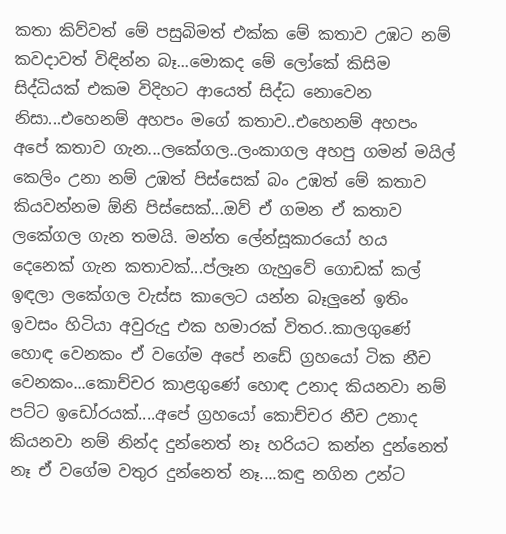කතා කිව්වත් මේ පසුබිමත් එක්ක මේ කතාව උඹට නම් කවදාවත් විඳින්න බෑ...මොකද මේ ලෝකේ කිසිම සිද්ධියක් එකම විදිහට ආයෙත් සිද්ධ නොවෙන නිසා...එහෙනම් අහපං මගේ කතාව..එහෙනම් අහපං අපේ කතාව ගැන...ලකේගල..ලංකාගල අහපු ගමන් මයිල් කෙලිං උනා නම් උඹත් පිස්සෙක් බං උඹත් මේ කතාව කියවන්නම ඕනි පිස්සෙක්...ඔව් ඒ ගමන ඒ කතාව ලකේගල ගැන තමයි. මන්ත ලේන්සූකාරයෝ හය දෙනෙක් ගැන කතාවක්...ප්ලෑන ගැහුවේ ගොඩක් කල් ඉඳලා ලකේගල වැස්ස කාලෙට යන්න බෑලුනේ ඉතිං ඉවසං හිටියා අවුරුදු එක හමාරක් විතර..කාලගුණේ හොඳ වෙනකං ඒ වගේම අපේ නඩේ ග්‍රහයෝ ටික නීච වෙනකං...කොච්චර කාළගුණේ හොඳ උනාද කියනවා නම් පට්ට ඉඩෝරයක්....අපේ ග්‍රහයෝ කොච්චර නීච උනාද කියනවා නම් නින්ද දුන්නෙත් නෑ හරියට කන්න දුන්නෙත් නෑ ඒ වගේම වතුර දුන්නෙත් නෑ....කඳු නගින උන්ට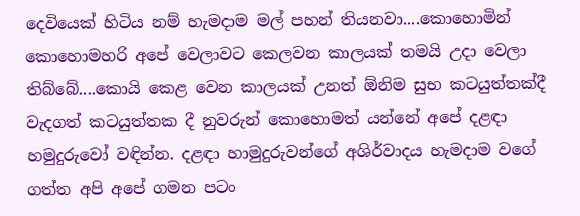දෙවියෙක් හිටිය නම් හැමදාම මල් පහන් තියනවා....කොහොමින් කොහොමහරි අපේ වෙලාවට කෙලවන කාලයක් තමයි උදා වෙලා තිබ්බේ....කොයි කෙළ වෙන කාලයක් උනත් ඕනිම සුභ කටයුත්තක්දී වැදගත් කටයුත්තක දී නුවරුන් කොහොමත් යන්නේ අපේ දළඳා හමුදුරුවෝ වඳින්න. දළඳා හාමුදුරුවන්ගේ අශිර්වාදය හැමදාම වගේ ගත්ත අපි අපේ ගමන පටං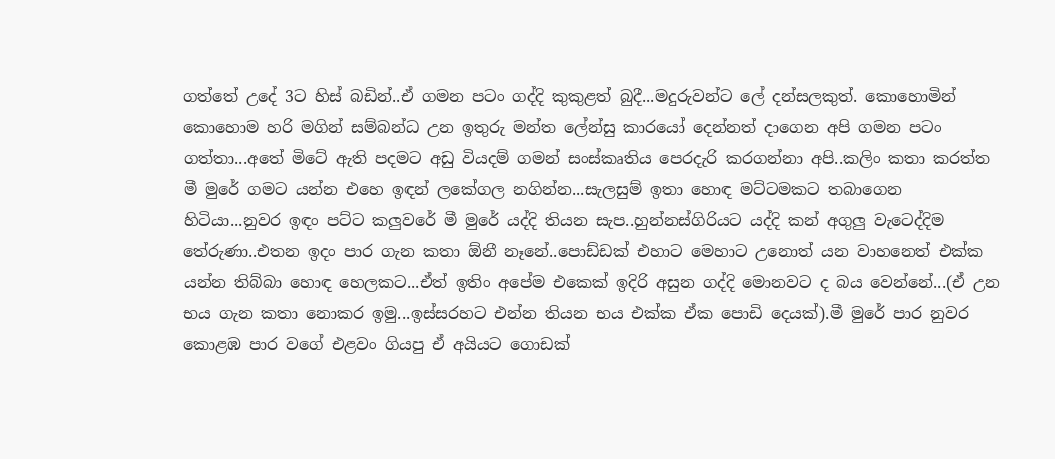ගත්තේ උදේ 3ට හිස් බඩින්..ඒ ගමන පටං ගද්දි කුකුළත් බුදී...මදුරුවන්ට ලේ දන්සලකුත්. කොහොමින් කොහොම හරි මගින් සම්බන්ධ උන ඉතුරු මන්ත ලේන්සු කාරයෝ දෙන්නත් දාගෙන අපි ගමන පටං ගත්තා...අතේ මිටේ ඇති පදමට අඩු වියදම් ගමන් සංස්කෘතිය පෙරදැරි කරගන්නා අපි..කලිං කතා කරත්ත මී මුරේ ගමට යන්න එහෙ ඉඳන් ලකේගල නගින්න...සැලසුම් ඉතා හොඳ මට්ටමකට තබාගෙන හිටියා...නුවර ඉඳං පට්ට කලුවරේ මී මුරේ යද්දි තියන සැප..හුන්නස්ගිරියට යද්දි කන් අගුලු වැටෙද්දිම තේරුණා..එතන ඉදං පාර ගැන කතා ඕනී නෑනේ..පොඩ්ඩක් එහාට මෙහාට උනොත් යන වාහනෙත් එක්ක යන්න තිබ්බා හොඳ හෙලකට...ඒත් ඉතිං අපේම එකෙක් ඉදිරි අසුන ගද්දි මොනවට ද බය වෙන්නේ...(ඒ උන භය ගැන කතා නොකර ඉමු...ඉස්සරහට එන්න තියන භය එක්ක ඒක පොඩි දෙයක්).මී මුරේ පාර නුවර කොළඹ පාර වගේ එළවං ගියපු ඒ අයියට ගොඩක්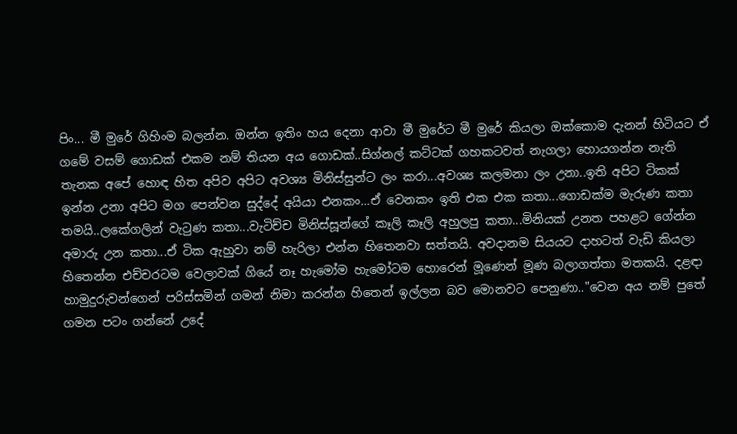පිං... මී මුරේ ගිහිංම බලන්න. ඔන්න ඉතිං හය දෙනා ආවා මී මුරේට මී මුරේ කියලා ඔක්කොම දැනන් හිටියට ඒ ගමේ වසම් ගොඩක් එකම නම් තියන අය ගොඩක්..සිග්නල් කට්ටක් ගහකටවත් නැගලා හොයගන්න නැති තැනක අපේ හොඳ හිත අපිව අපිට අවශ්‍ය මිනිස්සුන්ට ලං කරා...අවශ්‍ය කලමනා ලං උනා..ඉති අපිට ටිකක් ඉන්න උනා අපිට මග පෙන්වන සුද්දේ අයියා එනකං...ඒ වෙනකං ඉති එක එක කතා...ගොඩක්ම මැරුණ කතා තමයි..ලකේගලින් වැටුණ කතා...වැටිච්ච මිනිස්සූන්ගේ කෑලි කෑලි අහුලපු කතා...මිනියක් උනත පහළට ගේන්න අමාරු උන කතා...ඒ ටික ඇහුවා නම් හැරිලා එන්න හිතෙනවා සත්තයි. අවදානම සියයට දාහටත් වැඩි කියලා හිතෙන්න එච්චරටම වෙලාවක් ගියේ නෑ හැමෝම හැමෝටම හොරෙන් මූණෙන් මූණ බලාගත්තා මතකයි. දළඳා හාමුදුරුවන්ගෙන් පරිස්සමින් ගමන් නිමා කරන්න හිතෙන් ඉල්ලන බව මොනවට පෙනුණා.."වෙන අය නම් පුතේ ගමන පටං ගන්නේ උදේ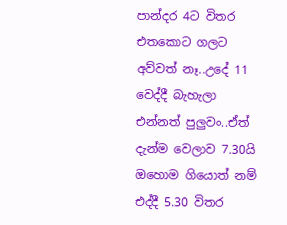පාන්දර 4ට විතර එතකොට ගලට අව්වත් නෑ..උදේ 11 වෙද්දී බැහැලා එන්නත් පුලුවං..ඒත් දැන්ම වෙලාව 7.30යි ඔහොම ගියොත් නම් එද්දී 5.30 විතර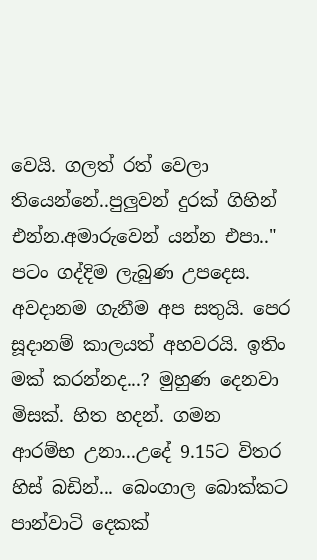වෙයි. ගලත් රත් වෙලා තියෙන්නේ..පුලුවන් දුරක් ගිහින් එන්න.අමාරුවෙන් යන්න එපා.." පටං ගද්දිම ලැබුණ උපදෙස. අවදානම ගැනීම අප සතුයි. පෙර සූදානම් කාලයත් අහවරයි. ඉතිං මක් කරන්නද...? මුහුණ දෙනවා මිසක්. හිත හදන්. ගමන ආරම්භ උනා...උදේ 9.15ට විතර හිස් බඩින්... බෙංගාල බොක්කට පාන්වාටි දෙකක්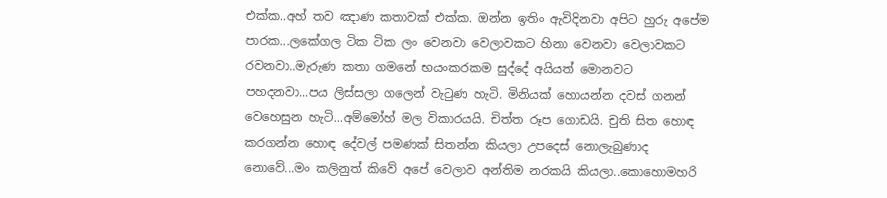එක්ක..අහ් තව ඤාණ කතාවක් එක්ක. ඔන්න ඉතිං ඇවිදිනවා අපිට හුරු අපේම පාරක...ලකේගල ටික ටික ලං වෙනවා වෙලාවකට හිනා වෙනවා වෙලාවකට රවනවා..මැරුණ කතා ගමනේ භයංකරකම සුද්දේ අයියත් මොනවට පහදනවා...පය ලිස්සලා ගලෙන් වැටුණ හැටි. මිනියක් හොයන්න දවස් ගනන් වෙහෙසුන හැටි...අම්මෝහ් මල විකාරයයි. චිත්ත රූප ගොඩයි. චුති සිත හොඳ කරගන්න හොඳ දේවල් පමණක් සිතන්න කියලා උපදෙස් නොලැබුණාද නොවේ...මං කලිනුත් කිවේ අපේ වෙලාව අන්තිම නරකයි කියලා..කොහොමහරි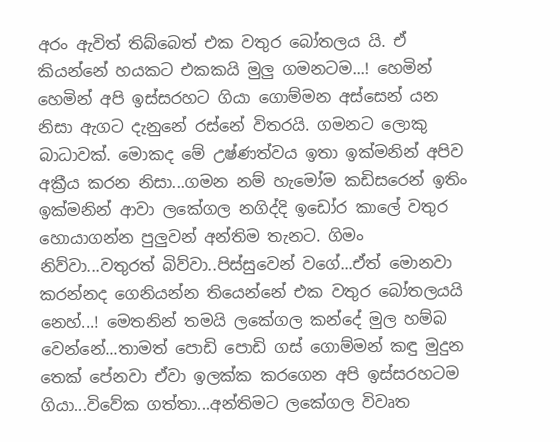අරං ඇවිත් තිබ්බෙත් එක වතුර බෝතලය යි. ඒ කියන්නේ හයකට එකකයි මුලු ගමනටම...! හෙමින් හෙමින් අපි ඉස්සරහට ගියා ගොම්මන අස්සෙන් යන නිසා ඇගට දැනුනේ රස්නේ විතරයි. ගමනට ලොකු බාධාවක්. මොකද මේ උෂ්ණත්වය ඉතා ඉක්මනින් අපිව අක්‍රීය කරන නිසා...ගමන නම් හැමෝම කඩිසරෙන් ඉතිං ඉක්මනින් ආවා ලකේගල නගිද්දි ඉඩෝර කාලේ වතුර හොයාගන්න පුලුවන් අන්තිම තැනට. ගිමං නිව්වා...වතුරත් බිව්වා..පිස්සුවෙන් වගේ...ඒත් මොනවා කරන්නද ගෙනියන්න තියෙන්නේ එක වතුර බෝතලයයි නෙහ්...! මෙතනින් තමයි ලකේගල කන්දේ මුල හම්බ වෙන්නේ...තාමත් පොඩි පොඩි ගස් ගොම්මන් කඳු මුදුන තෙක් පේනවා ඒවා ඉලක්ක කරගෙන අපි ඉස්සරහටම ගියා...විවේක ගත්තා...අන්තිමට ලකේගල විවෘත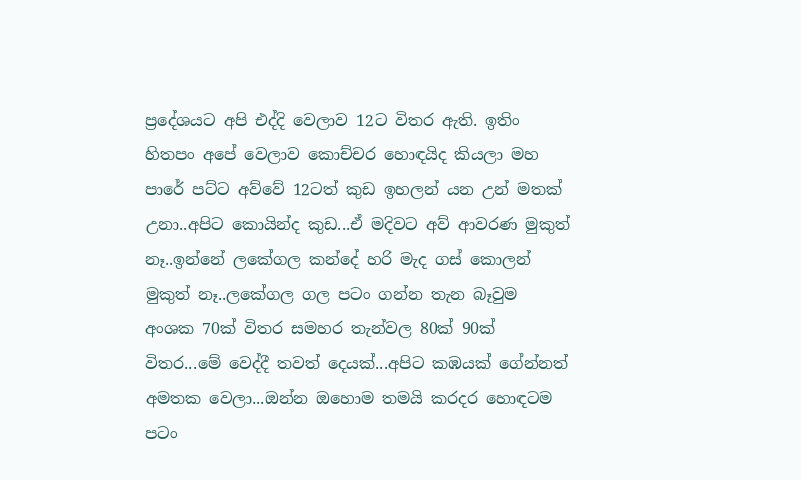ප්‍රදේශයට අපි එද්දි වෙලාව 12ට විතර ඇති. ඉතිං හිතපං අපේ වෙලාව කොච්චර හොඳයිද කියලා මහ පාරේ පට්ට අව්වේ 12ටත් කුඩ ඉහලන් යන උන් මතක් උනා..අපිට කොයින්ද කුඩ...ඒ මදිවට අව් ආවරණ මුකුත් නෑ..ඉන්නේ ලකේගල කන්දේ හරි මැද ගස් කොලන් මුකුත් නෑ..ලකේගල ගල පටං ගන්න තැන බෑවුම අංශක 70ක් විතර සමහර තැන්වල 80ක් 90ක් විතර...මේ වෙද්දී තවත් දෙයක්...අපිට කඹයක් ගේන්නත් අමතක වෙලා...ඔන්න ඔහොම තමයි කරදර හොඳටම පටං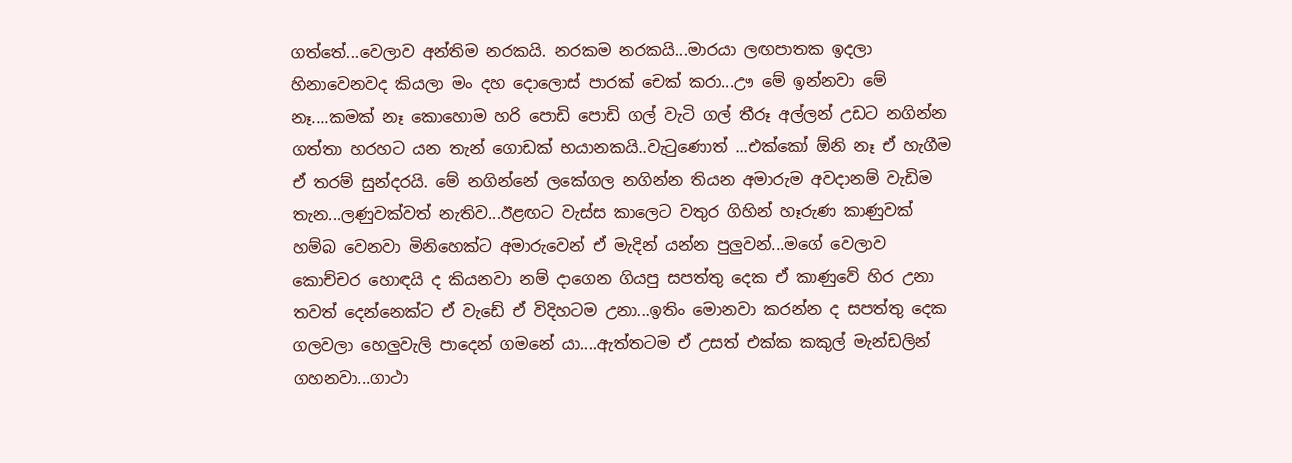ගත්තේ...වෙලාව අන්තිම නරකයි. නරකම නරකයි...මාරයා ලඟපාතක ඉදලා හිනාවෙනවද කියලා මං දහ දොලොස් පාරක් චෙක් කරා...ඌ මේ ඉන්නවා මේ නෑ....කමක් නෑ කොහොම හරි පොඩි පොඩි ගල් වැටි ගල් තීරූ අල්ලන් උඩට නගින්න ගත්තා හරහට යන තැන් ගොඩක් භයානකයි..වැටුණොත් ...එක්කෝ ඕනි නෑ ඒ හැගීම ඒ තරම් සුන්දරයි. මේ නගින්නේ ලකේගල නගින්න තියන අමාරුම අවදානම් වැඩිම තැන...ලණුවක්වත් නැතිව...ඊළඟට වැස්ස කාලෙට වතුර ගිහින් හෑරුණ කාණුවක් හම්බ වෙනවා මිනිහෙක්ට අමාරුවෙන් ඒ මැදින් යන්න පුලුවන්...මගේ වෙලාව කොච්චර හොඳයි ද කියනවා නම් දාගෙන ගියපු සපත්තු දෙක ඒ කාණුවේ හිර උනා තවත් දෙන්නෙක්ට ඒ වැඩේ ඒ විදිහටම උනා...ඉතිං මොනවා කරන්න ද සපත්තු දෙක ගලවලා හෙලුවැලි පාදෙන් ගමනේ යා....ඇත්තටම ඒ උසත් එක්ක කකුල් මැන්ඩලින් ගහනවා...ගාථා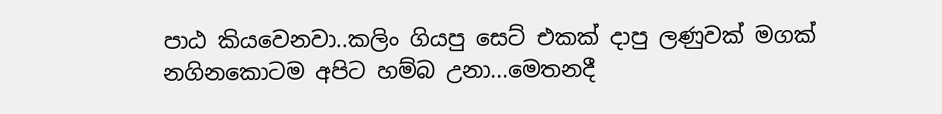පාඨ කියවෙනවා..කලිං ගියපු සෙට් එකක් දාපු ලණුවක් මගක් නගිනකොටම අපිට හම්බ උනා...මෙතනදී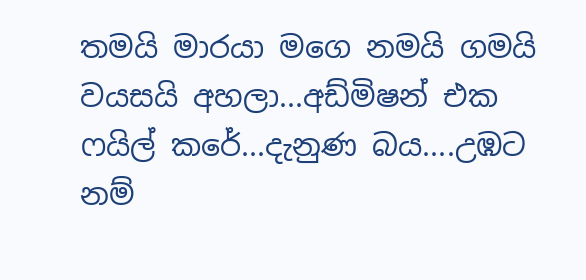තමයි මාරයා මගෙ නමයි ගමයි වයසයි අහලා...අඩ්මිෂන් එක ෆයිල් කරේ...දැනුණ බය....උඹට නම්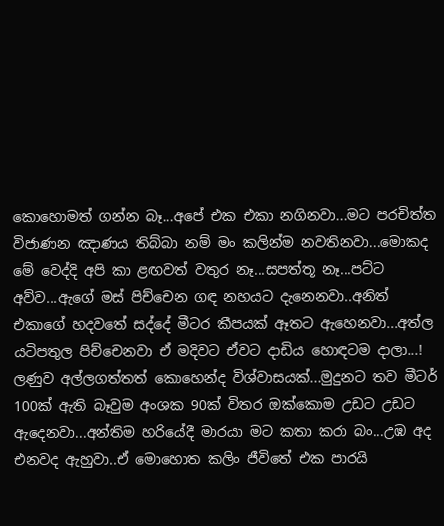කොහොමත් ගන්න බෑ...අපේ එක එකා නගිනවා...මට පරචිත්ත විජාණන ඤාණය තිබ්බා නම් මං කලින්ම නවතිනවා...මොකද මේ වෙද්දි අපි කා ළඟවත් වතුර නෑ...සපත්තූ නෑ...පට්ට අව්ව...ඇගේ මස් පිච්චෙන ගඳ නහයට දැනෙනවා..අනිත් එකාගේ හදවතේ සද්දේ මීටර කීපයක් ඈතට ඇහෙනවා...අත්ල යටිපතුල පිච්චෙනවා ඒ මදිවට ඒවට දාඩිය හොඳටම දාලා...! ලණුව අල්ලගත්තත් කොහෙන්ද විශ්වාසයක්...මුදුනට තව මීටර් 100ක් ඇති බෑවුම අංශක 90ක් විතර ඔක්කොම උඩට උඩට ඇදෙනවා...අන්තිම හරියේදී මාරයා මට කතා කරා බං...උඹ අද එනවද ඇහුවා..ඒ මොහොත කලිං ජීවිතේ එක පාරයි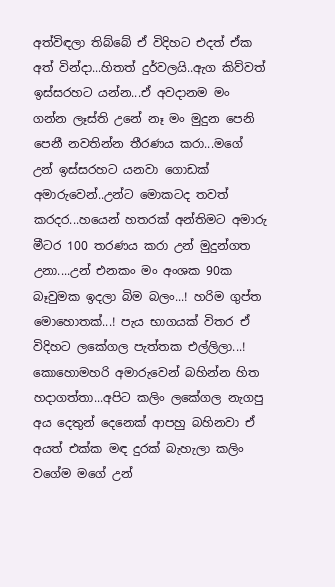අත්විඳලා තිබ්බේ ඒ විදිහට එදත් ඒක අත් වින්දා...හිතත් දුර්වලයි..ඇග කිව්වත් ඉස්සරහට යන්න...ඒ අවදානම මං ගන්න ලෑස්ති උනේ නෑ මං මුදුන පෙනි පෙනී නවතින්න තීරණය කරා...මගේ උන් ඉස්සරහට යනවා ගොඩක් අමාරුවෙන්..උන්ට මොකටද තවත් කරදර...හයෙන් හතරක් අන්තිමට අමාරු මීටර 100 තරණය කරා උන් මුදුන්ගත උනා....උන් එනකං මං අංශක 90ක බෑවුමක ඉදලා බිම බලං...! හරිම ගුප්ත මොහොතක්...! පැය භාගයක් විතර ඒ විදිහට ලකේගල පැත්තක එල්ලිලා...! කොහොමහරි අමාරුවෙන් බහින්න හිත හදාගත්තා...අපිට කලිං ලකේගල නැගපු අය දෙතුන් දෙනෙක් ආපහු බහිනවා ඒ අයත් එක්ක මඳ දුරක් බැහැලා කලිං වගේම මගේ උන්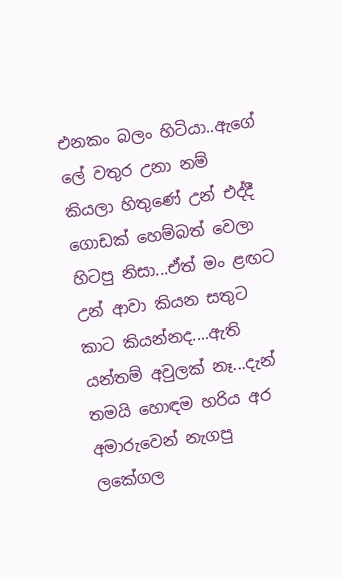එනකං බලං හිටියා..ඇගේ ලේ වතුර උනා නම් කියලා හිතුණේ උන් එද්දී ගොඩක් හෙම්බත් වෙලා හිටපු නිසා...ඒත් මං ළඟට උන් ආවා කියන සතුට කාට කියන්නද....ඇති යන්තම් අවුලක් නෑ...දැන් තමයි හොඳම හරිය අර අමාරුවෙන් නැගපු ලකේගල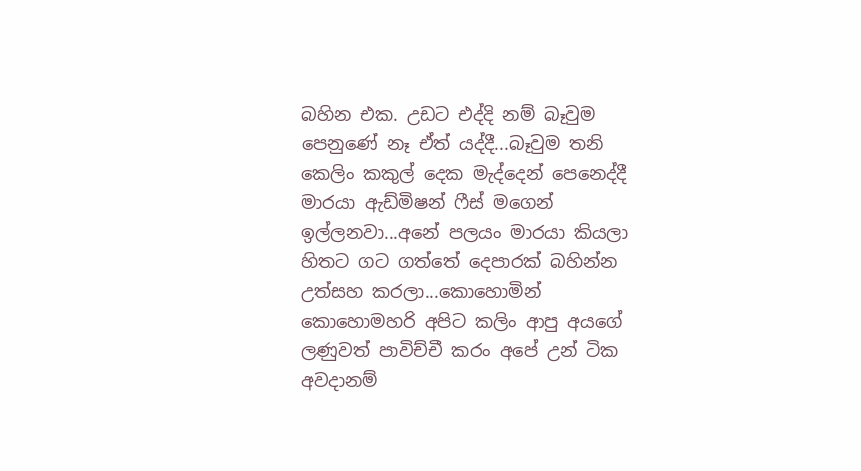බහින එක. උඩට එද්දි නම් බෑවුම පෙනුණේ නෑ ඒත් යද්දී...බෑවුම තනි කෙලිං කකුල් දෙක මැද්දෙන් පෙනෙද්දී මාරයා ඇඩ්මිෂන් ෆීස් මගෙන් ඉල්ලනවා...අනේ පලයං මාරයා කියලා හිතට ගට ගත්තේ දෙපාරක් බහින්න උත්සහ කරලා...කොහොමින් කොහොමහරි අපිට කලිං ආපු අයගේ ලණුවත් පාවිච්චී කරං අපේ උන් ටික අවදානම්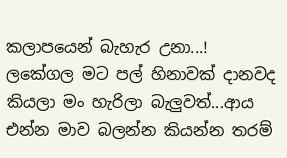කලාපයෙන් බැහැර උනා...! ලකේගල මට පල් හිනාවක් දානවද කියලා මං හැරිලා බැලුවත්...ආය එන්න මාව බලන්න කියන්න තරම්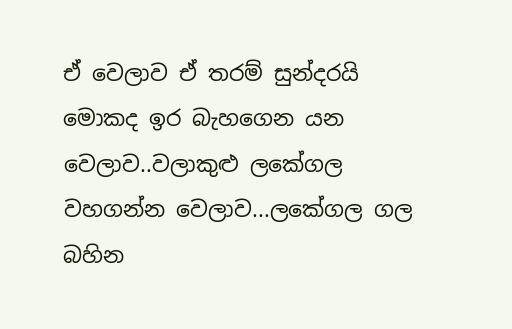ඒ වෙලාව ඒ තරම් සුන්දරයි මොකද ඉර බැහගෙන යන වෙලාව..වලාකුළු ලකේගල වහගන්න වෙලාව...ලකේගල ගල බහින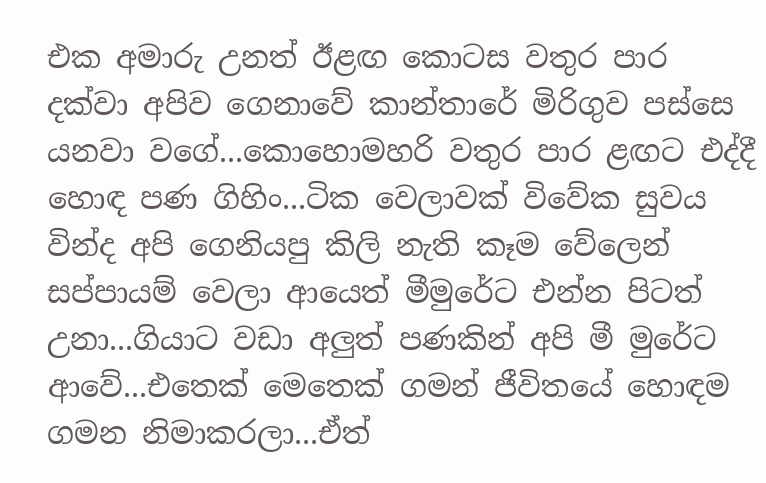එක අමාරු උනත් ඊළඟ කොටස වතුර පාර දක්වා අපිව ගෙනාවේ කාන්තාරේ මිරිගුව පස්සෙ යනවා වගේ...කොහොමහරි වතුර පාර ළඟට එද්දී හොඳ පණ ගිහිං...ටික වෙලාවක් විවේක සුවය වින්ද අපි ගෙනියපු කිලි නැති කෑම වේලෙන් සප්පායම් වෙලා ආයෙත් මීමුරේට එන්න පිටත් උනා...ගියාට වඩා අලුත් පණකින් අපි මී මුරේට ආවේ...එතෙක් මෙතෙක් ගමන් ජීවිතයේ හොඳම ගමන නිමාකරලා...ඒත්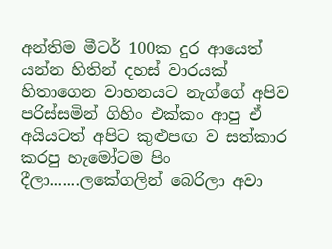අන්තිම මීටර් 100ක දුර ආයෙත් යන්න හිතින් දහස් වාරයක් හිතාගෙන වාහනයට නැග්ගේ අපිව පරිස්සමින් ගිහිං එක්කං ආපු ඒ අයියටත් අපිට කුළුපඟ ව සත්කාර කරපු හැමෝටම පිං දීලා.......ලකේගලින් බෙරිලා අවා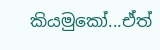කියමුකෝ...ඒත්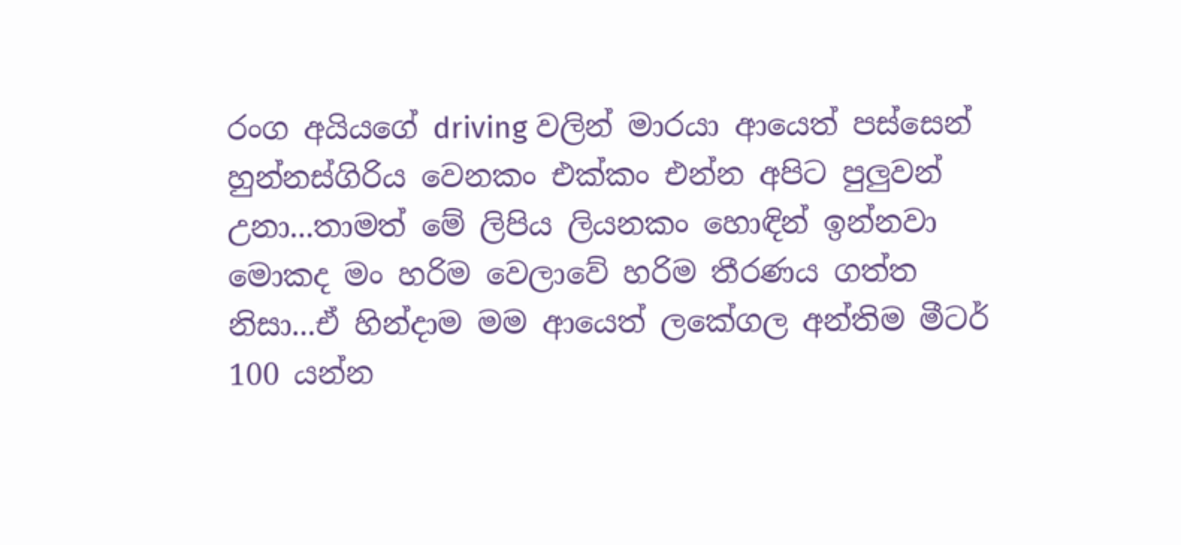රංග අයියගේ driving වලින් මාරයා ආයෙත් පස්සෙන් හුන්නස්ගිරිය වෙනකං එක්කං එන්න අපිට පුලුවන් උනා...තාමත් මේ ලිපිය ලියනකං හොඳින් ඉන්නවා මොකද මං හරිම වෙලාවේ හරිම තීරණය ගත්ත නිසා...ඒ හින්දාම මම ආයෙත් ලකේගල අන්තිම මීටර් 100 යන්න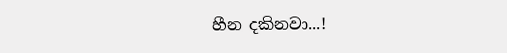හීන දකිනවා...!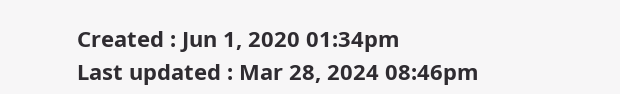Created : Jun 1, 2020 01:34pm
Last updated : Mar 28, 2024 08:46pm